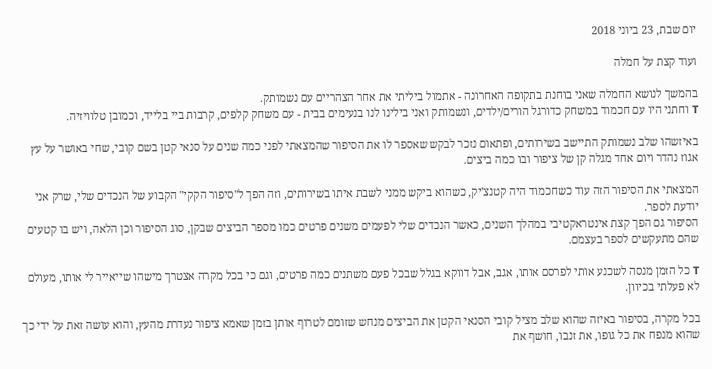יום שבת, 23 ביוני 2018

ועוד קצת על חמלה

בהמשך לנושא החמלה שאני בוחנת בתקופה האחרונה - אתמול ביליתי את אחר הצהריים עם נשמותק.
T וחתני היו עם חכמוד במשחק כדורגל הורים/ילדים, ונשמותק ואני בילינו לנו בנעימים בבית - עם משחק קלפים, קרבות ביי בלייד, וכמובן טלוויזיה.

באיזשהו שלב נשמותק התיישב בשירותים, ופתאום נזכר לבקש שאספר לו את הסיפור שהמצאתי לפני כמה שנים על סנאי קטן בשם קובי, שחי באושר על עץ אגוז נהדר ויום אחד מגלה קן של ציפור ובו כמה ביצים.

המצאתי את הסיפור הזה עוד כשחכמוד היה קטנצ'יק, כשהוא ביקש ממני לשבת איתו בשירותים, וזה הפך ל"סיפור הקקי" הקבוע של הנכדים שלי, שרק אני יודעת לספר.
הסיפור גם הפך קצת אינטראקטיבי במהלך השנים, כאשר הנכדים שלי לפעמים משנים פרטים כמו מספר הביצים שבקן, סוג הסיפור וכן הלאה, ויש בו קטעים שהם מתעקשים לספר בעצמם.

T כל הזמן מנסה לשכנע אותי לפרסם אותו, אגב, אבל דווקא בגלל שבכל פעם משתנים כמה פרטים, וגם כי בכל מקרה אצטרך מישהו שייאייר לי אותו, מעולם לא פעלתי בכיוון.

בכל מקרה, בסיפור באיזה שהוא שלב מציל קובי הסנאי הקטן את הביצים מנחש שזומם לטרוף אותן בזמן שאמא ציפור נעדרת מהעץ, והוא עושה זאת על ידי כך שהוא מנפח את כל גופו, את זנבו, חושף את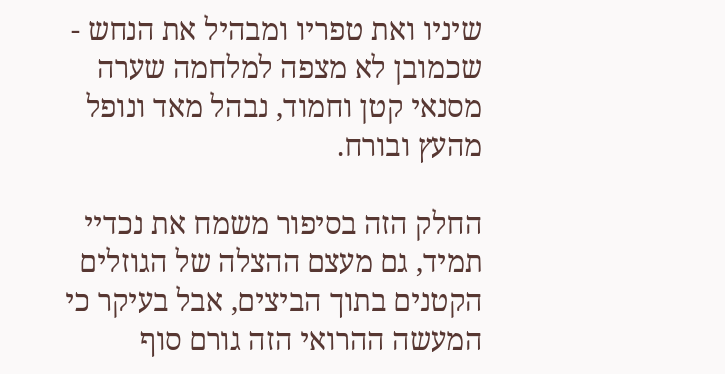שיניו ואת טפריו ומבהיל את הנחש - שכמובן לא מצפה למלחמה שערה מסנאי קטן וחמוד, נבהל מאד ונופל מהעץ ובורח.

החלק הזה בסיפור משמח את נכדיי תמיד, גם מעצם ההצלה של הגוזלים הקטנים בתוך הביצים, אבל בעיקר כי המעשה ההרואי הזה גורם סוף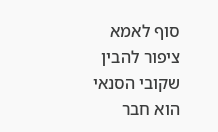סוף לאמא ציפור להבין שקובי הסנאי הוא חבר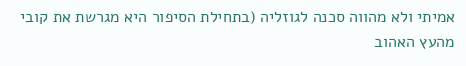אמיתי ולא מהווה סכנה לגוזליה (בתחילת הסיפור היא מגרשת את קובי מהעץ האהוב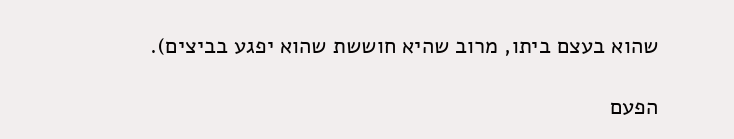שהוא בעצם ביתו, מרוב שהיא חוששת שהוא יפגע בביצים).

הפעם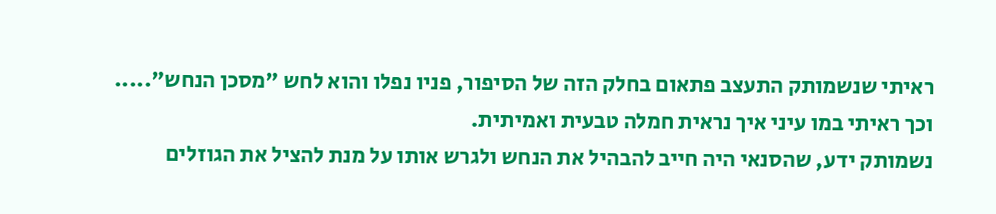ראיתי שנשמותק התעצב פתאום בחלק הזה של הסיפור, פניו נפלו והוא לחש "מסכן הנחש".....
וכך ראיתי במו עיני איך נראית חמלה טבעית ואמיתית.
נשמותק ידע, שהסנאי היה חייב להבהיל את הנחש ולגרש אותו על מנת להציל את הגוזלים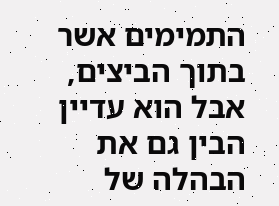התמימים אשר בתוך הביצים, אבל הוא עדיין הבין גם את הבהלה של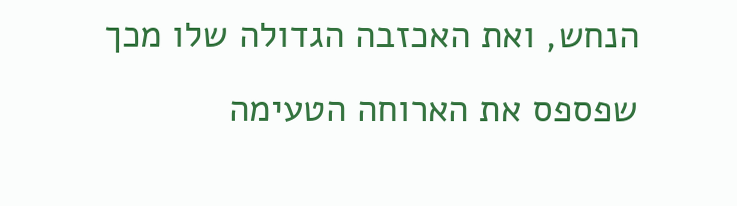הנחש, ואת האכזבה הגדולה שלו מכך שפספס את הארוחה הטעימה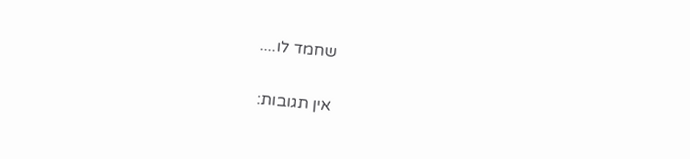שחמד לו....

אין תגובות: